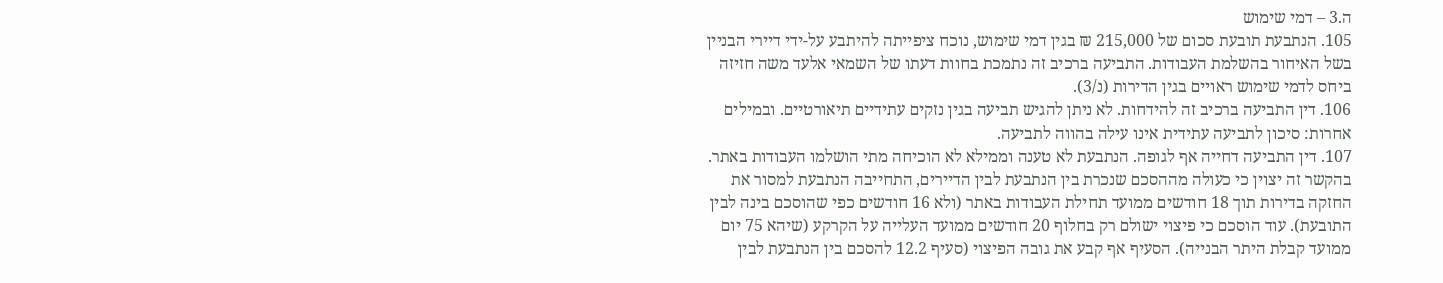ה.3 – דמי שימוש
105. הנתבעת תובעת סכום של 215,000 ₪ בגין דמי שימוש, נוכח ציפייתה להיתבע על-ידי דיירי הבניין בשל האיחור בהשלמת העבודות. התביעה ברכיב זה נתמכת בחוות דעתו של השמאי אלעד משה חזיזה ביחס לדמי שימוש ראויים בגין הדירות (נ/3).
106. דין התביעה ברכיב זה להידחות. לא ניתן להגיש תביעה בגין נזקים עתידיים תיאורטיים. ובמילים אחרות: סיכון לתביעה עתידית אינו עילה בהווה לתביעה.
107. דין התביעה דחייה אף לגופה. הנתבעת לא טענה וממילא לא הוכיחה מתי הושלמו העבודות באתר. בהקשר זה יצוין כי כעולה מההסכם שנכרת בין הנתבעת לבין הדיירים, התחייבה הנתבעת למסור את החזקה בדירות תוך 18 חודשים ממועד תחילת העבודות באתר (ולא 16 חודשים כפי שהוסכם בינה לבין התובעת). עוד הוסכם כי פיצוי ישולם רק בחלוף 20 חודשים ממועד העלייה על הקרקע (שיהא 75 יום ממועד קבלת היתר הבנייה). הסעיף אף קבע את גובה הפיצוי (סעיף 12.2 להסכם בין הנתבעת לבין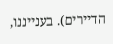הדיירים). בענייננו,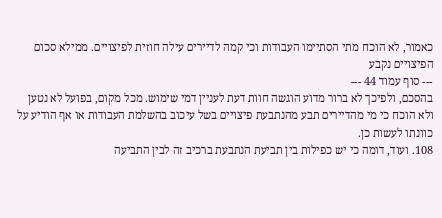כאמור, לא הוכח מתי הסתיימו העבודות וכי קמה לדיירים עילה חוזית לפיצויים. ממילא סכום הפיצויים נקבע
--- סוף עמוד 44 ---
בהסכם, ולפיכך לא ברור מדוע הוגשה חוות דעת לעניין דמי שימוש. מכל מקום, בפועל לא נטען ולא הוכח כי מי מהדיירים תבע מהנתבעת פיצויים בשל עיכוב בהשלמת העבודות או אף הודיע על כוונתו לעשות כן.
108. ועוד, דומה כי יש כפילות בין תביעת הנתבעת ברכיב זה לבין התביעה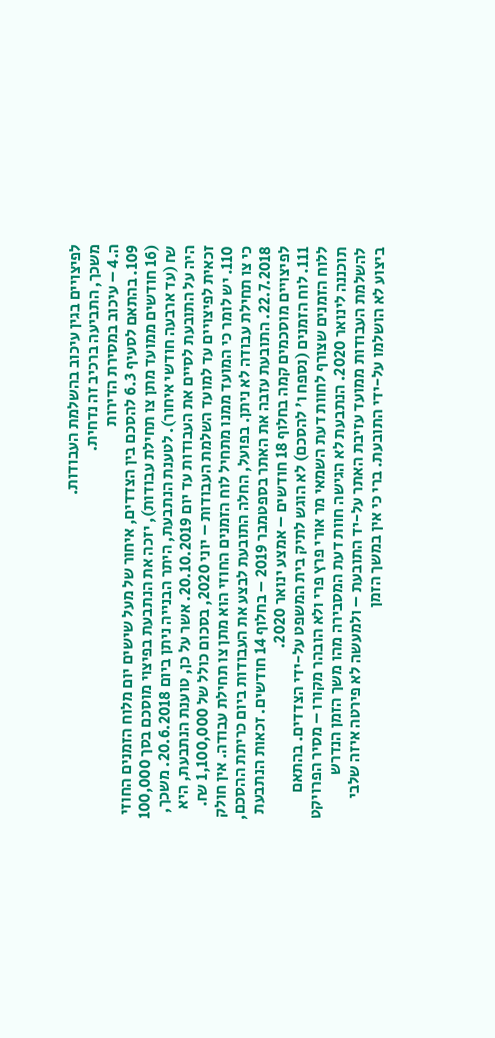לפיצויים בגין עיכוב בהשלמת העבודות.
משכך, התביעה ברכיב זה נדחית.
ה.4 – עיכוב במסירת הדירות
109. בהתאם לסעיף 6.3 להסכם בין הצדדים, איחור של מעל שישים יום מלוח הזמנים החוזי (16 חודשים ממועד מתן צו תחילת עבודות), יזכה את הנתבעת בפיצוי מוסכם בסך 100,000 ₪ (עד ארבעה חודשי איחור). לטענת הנתבעת, היתר הבנייה ניתן ביום 20.6.2018. משכך, היה על התובעת לסיים את העבודות עד יום 20.10.2019. אשר על כן, טוענת הנתבעת, היא זכאית לפיצויים עד למועד השלמת העבודות – יוני 2020, בסכום כולל של 1,100,000 ₪.
110. יש לומר כי המועד ממנו מתחיל לוח הזמנים החוזי הוא מתן צו תחילת עבודה. אין חולק כי צו תחילת עבודה לא ניתן. בפועל, החלה התובעת לבצע את העבודות ביום כריתת ההסכם, 22.7.2018. התובעת עזבה את האתר בספטמבר 2019 – בחלוף 14 חודשים. זכאות הנתבעת לפיצויים מוסכמים קמה בחלוף 18 חודשים – אמצע ינואר 2020.
111. לוח הזמנים (נספח ו' להסכם) לא הוגש לתיק בית המשפט על-ידי הצדדים. בהתאם ללוח הזמנים שצורף לחוות דעת השמאי מר אורי פרץ פרי ולא הובהר מקורו – מסיר הפרויקט תוכננה לינואר 2020. הנתבעת לא הגישה חוות דעת המסבירה מהו משך הזמן הנדרש להשלמת העבודות ממועד עזיבת האתר על-יד התובעת – ולמעשה לא פירטה איזה שלבי ביצוע לא הושלמו על-ידי התובעת. ברי כי אין במשך הזמן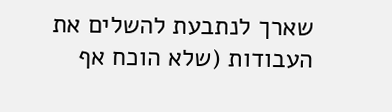שארך לנתבעת להשלים את העבודות (שלא הוכח אף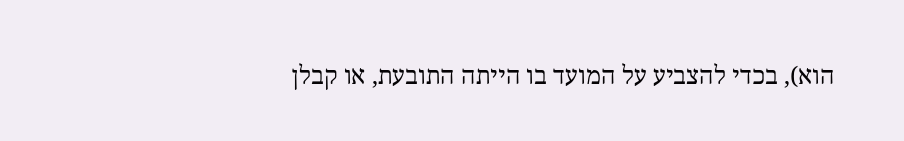הוא), בכדי להצביע על המועד בו הייתה התובעת, או קבלן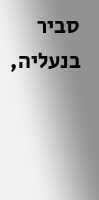סביר בנעליה,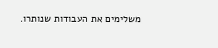משלימים את העבודות שנותרו.